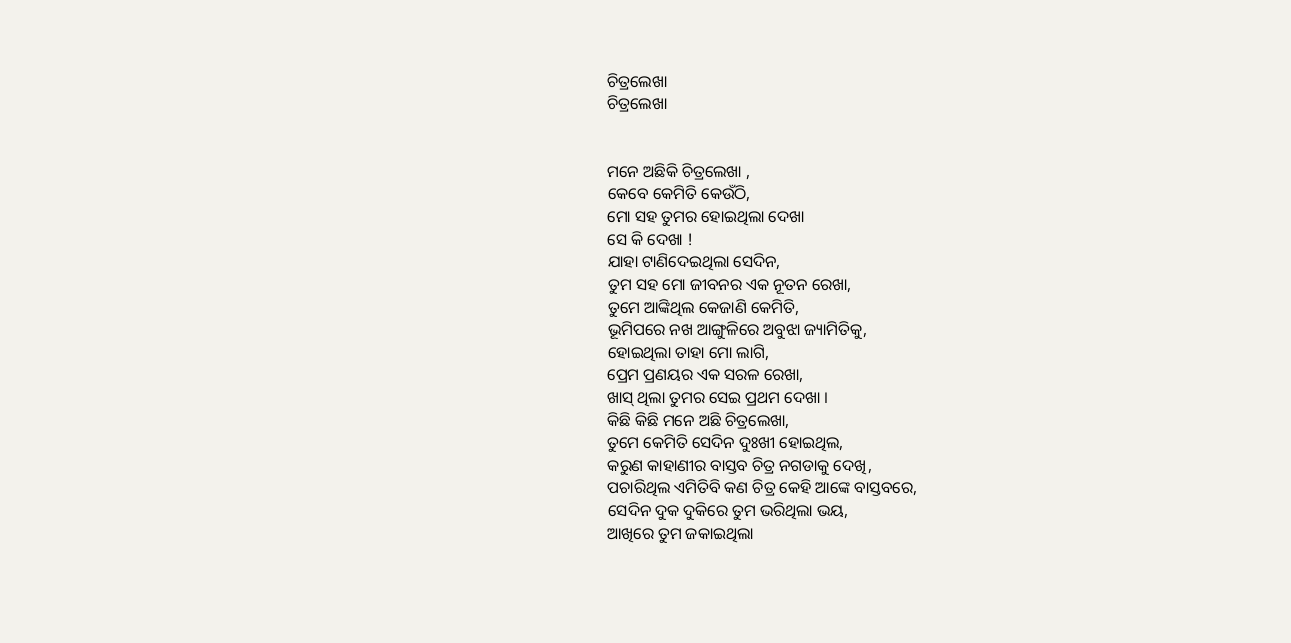ଚିତ୍ରଲେଖା
ଚିତ୍ରଲେଖା


ମନେ ଅଛିକି ଚିତ୍ରଲେଖା ,
କେବେ କେମିତି କେଉଁଠି,
ମୋ ସହ ତୁମର ହୋଇଥିଲା ଦେଖା
ସେ କି ଦେଖା !
ଯାହା ଟାଣିଦେଇଥିଲା ସେଦିନ,
ତୁମ ସହ ମୋ ଜୀବନର ଏକ ନୂତନ ରେଖା,
ତୁମେ ଆଙ୍କିଥିଲ କେଜାଣି କେମିତି,
ଭୂମିପରେ ନଖ ଆଙ୍ଗୁଳିରେ ଅବୁଝା ଜ୍ୟାମିତିକୁ,
ହୋଇଥିଲା ତାହା ମୋ ଲାଗି,
ପ୍ରେମ ପ୍ରଣୟର ଏକ ସରଳ ରେଖା,
ଖାସ୍ ଥିଲା ତୁମର ସେଇ ପ୍ରଥମ ଦେଖା ।
କିଛି କିଛି ମନେ ଅଛି ଚିତ୍ରଲେଖା,
ତୁମେ କେମିତି ସେଦିନ ଦୁଃଖୀ ହୋଇଥିଲ,
କରୁଣ କାହାଣୀର ବାସ୍ତବ ଚିତ୍ର ନଗଡାକୁ ଦେଖି,
ପଚାରିଥିଲ ଏମିତିବି କଣ ଚିତ୍ର କେହି ଆଙ୍କେ ବାସ୍ତବରେ,
ସେଦିନ ଦୁକ ଦୁକିରେ ତୁମ ଭରିଥିଲା ଭୟ,
ଆଖିରେ ତୁମ ଜକାଇଥିଲା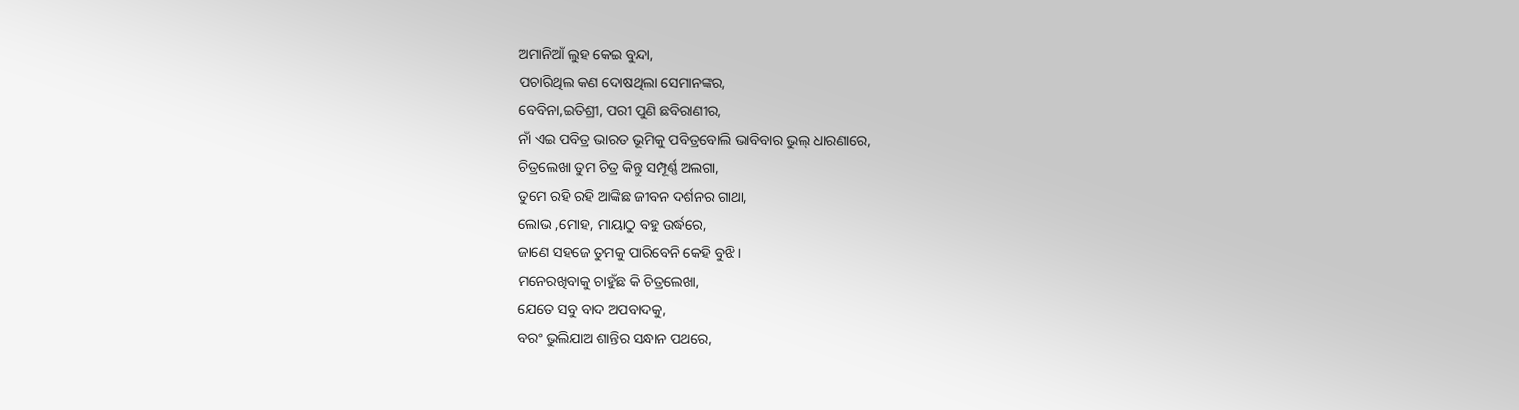ଅମାନିଆଁ ଲୁହ କେଇ ବୁନ୍ଦା,
ପଚାରିଥିଲ କଣ ଦୋଷଥିଲା ସେମାନଙ୍କର,
ବେବିନା,ଇତିଶ୍ରୀ, ପରୀ ପୁଣି ଛବିରାଣୀର,
ନାଁ ଏଇ ପବିତ୍ର ଭାରତ ଭୂମିକୁ ପବିତ୍ରବୋଲି ଭାବିବାର ଭୁଲ୍ ଧାରଣାରେ,
ଚିତ୍ରଲେଖା ତୁମ ଚିତ୍ର କିନ୍ତୁ ସମ୍ପୂର୍ଣ୍ଣ ଅଲଗା,
ତୁମେ ରହି ରହି ଆଙ୍କିଛ ଜୀବନ ଦର୍ଶନର ଗାଥା,
ଲୋଭ ,ମୋହ, ମାୟାଠୁ ବହୁ ଉର୍ଦ୍ଧରେ,
ଜାଣେ ସହଜେ ତୁମକୁ ପାରିବେନି କେହି ବୁଝି ।
ମନେରଖିବାକୁ ଚାହୁଁଛ କି ଚିତ୍ରଲେଖା,
ଯେତେ ସବୁ ବାଦ ଅପବାଦକୁ,
ବରଂ ଭୁଲିଯାଅ ଶାନ୍ତିର ସନ୍ଧାନ ପଥରେ,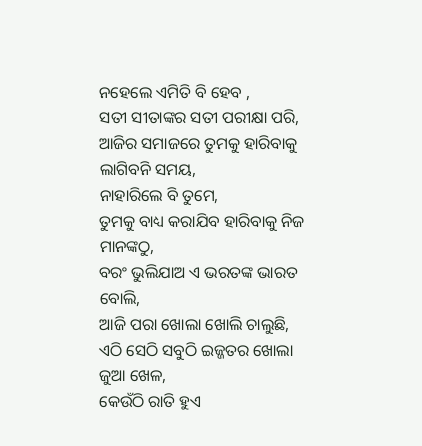ନହେଲେ ଏମିତି ବି ହେବ ,
ସତୀ ସୀତାଙ୍କର ସତୀ ପରୀକ୍ଷା ପରି,
ଆଜିର ସମାଜରେ ତୁମକୁ ହାରିବାକୁ ଲାଗିବନି ସମୟ,
ନାହାରିଲେ ବି ତୁମେ,
ତୁମକୁ ବାଧ୍ୟ କରାଯିବ ହାରିବାକୁ ନିଜ ମାନଙ୍କଠୁ,
ବରଂ ଭୁଲିଯାଅ ଏ ଭରତଙ୍କ ଭାରତ ବୋଲି,
ଆଜି ପରା ଖୋଲା ଖୋଲି ଚାଲୁଛି,
ଏଠି ସେଠି ସବୁଠି ଇଜ୍ଜତର ଖୋଲା ଜୁଆ ଖେଳ,
କେଉଁଠି ରାତି ହୁଏ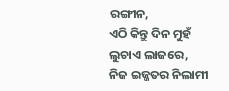ରଙ୍ଗୀନ,
ଏଠି କିନ୍ତୁ ଦିନ ମୁହଁ ଲୁଚାଏ ଲାଜରେ,
ନିଜ ଇଜ୍ଜତର ନିଲାମୀ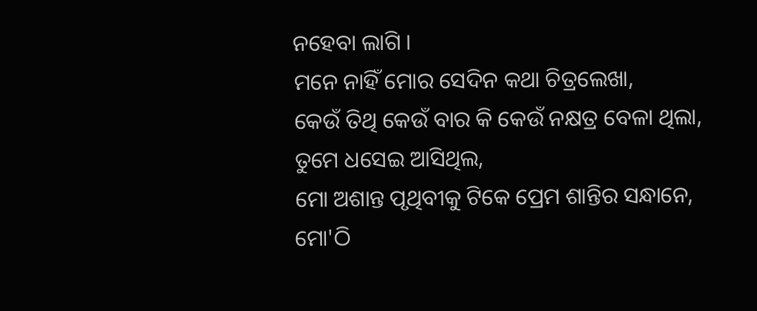ନହେବା ଲାଗି ।
ମନେ ନାହିଁ ମୋର ସେଦିନ କଥା ଚିତ୍ରଲେଖା,
କେଉଁ ତିଥି କେଉଁ ବାର କି କେଉଁ ନକ୍ଷତ୍ର ବେଳା ଥିଲା,
ତୁମେ ଧସେଇ ଆସିଥିଲ,
ମୋ ଅଶାନ୍ତ ପୃଥିବୀକୁ ଟିକେ ପ୍ରେମ ଶାନ୍ତିର ସନ୍ଧାନେ,
ମୋ'ଠି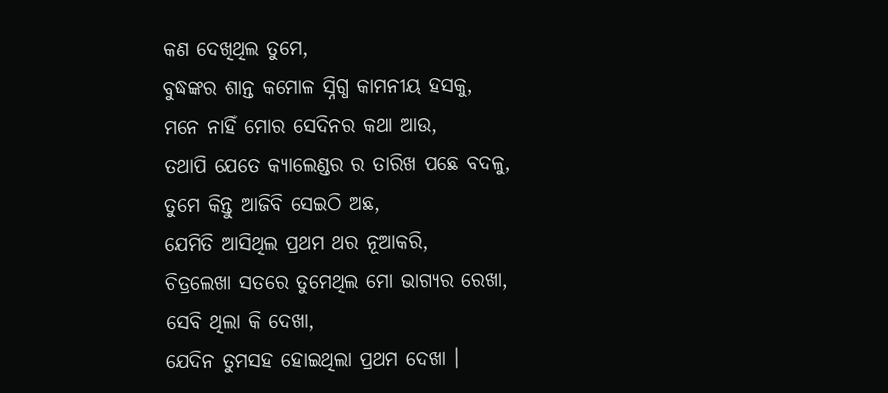କଣ ଦେଖିଥିଲ ତୁମେ,
ବୁଦ୍ଧଙ୍କର ଶାନ୍ତ କମୋଳ ସ୍ନିଗ୍ଧ କାମନୀୟ ହସକୁ,
ମନେ ନାହିଁ ମୋର ସେଦିନର କଥା ଆଉ,
ତଥାପି ଯେତେ କ୍ୟାଲେଣ୍ଡର ର ତାରିଖ ପଛେ ବଦଳୁ,
ତୁମେ କିନ୍ତୁ ଆଜିବି ସେଇଠି ଅଛ,
ଯେମିତି ଆସିଥିଲ ପ୍ରଥମ ଥର ନୂଆକରି,
ଚିତ୍ରଲେଖା ସତରେ ତୁମେଥିଲ ମୋ ଭାଗ୍ୟର ରେଖା,
ସେବି ଥିଲା କି ଦେଖା,
ଯେଦିନ ତୁମସହ ହୋଇଥିଲା ପ୍ରଥମ ଦେଖା ।